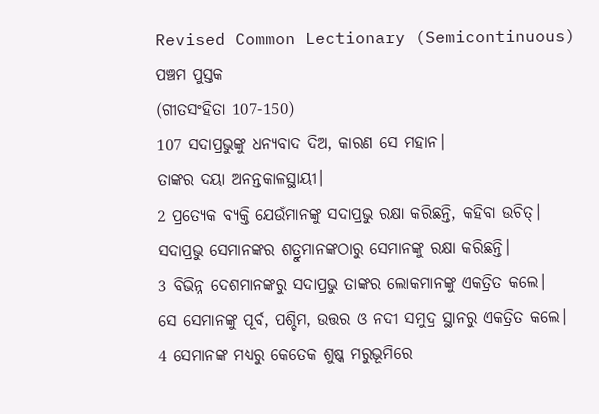Revised Common Lectionary (Semicontinuous)
ପଞ୍ଚମ ପୁସ୍ତକ
(ଗୀତସଂହିତା 107-150)
107 ସଦାପ୍ରଭୁଙ୍କୁ ଧନ୍ୟବାଦ ଦିଅ, କାରଣ ସେ ମହାନ।
ତାଙ୍କର ଦୟା ଅନନ୍ତକାଳସ୍ଥାୟୀ।
2 ପ୍ରତ୍ୟେକ ବ୍ୟକ୍ତି ଯେଉଁମାନଙ୍କୁ ସଦାପ୍ରଭୁ ରକ୍ଷା କରିଛନ୍ତି, କହିବା ଉଚିତ୍।
ସଦାପ୍ରଭୁ ସେମାନଙ୍କର ଶତ୍ରୁମାନଙ୍କଠାରୁ ସେମାନଙ୍କୁ ରକ୍ଷା କରିଛନ୍ତି।
3 ବିଭିନ୍ନ ଦେଶମାନଙ୍କରୁ ସଦାପ୍ରଭୁ ତାଙ୍କର ଲୋକମାନଙ୍କୁ ଏକତ୍ରିତ କଲେ।
ସେ ସେମାନଙ୍କୁ ପୂର୍ବ, ପଶ୍ଚିମ, ଉତ୍ତର ଓ ନଦୀ ସମୁଦ୍ର ସ୍ଥାନରୁ ଏକତ୍ରିତ କଲେ।
4 ସେମାନଙ୍କ ମଧ୍ୟରୁ କେତେକ ଶୁଷ୍କ ମରୁଭୂମିରେ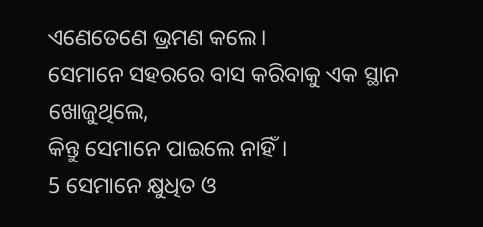ଏଣେତେଣେ ଭ୍ରମଣ କଲେ।
ସେମାନେ ସହରରେ ବାସ କରିବାକୁ ଏକ ସ୍ଥାନ ଖୋଜୁଥିଲେ,
କିନ୍ତୁ ସେମାନେ ପାଇଲେ ନାହିଁ।
5 ସେମାନେ କ୍ଷୁଧିତ ଓ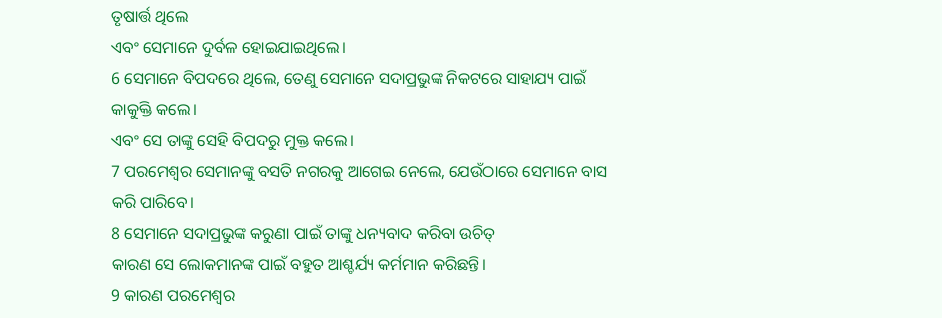ତୃଷାର୍ତ୍ତ ଥିଲେ
ଏବଂ ସେମାନେ ଦୁର୍ବଳ ହୋଇଯାଇଥିଲେ।
6 ସେମାନେ ବିପଦରେ ଥିଲେ, ତେଣୁ ସେମାନେ ସଦାପ୍ରଭୁଙ୍କ ନିକଟରେ ସାହାଯ୍ୟ ପାଇଁ କାକୁକ୍ତି କଲେ।
ଏବଂ ସେ ତାଙ୍କୁ ସେହି ବିପଦରୁ ମୁକ୍ତ କଲେ।
7 ପରମେଶ୍ୱର ସେମାନଙ୍କୁ ବସତି ନଗରକୁ ଆଗେଇ ନେଲେ, ଯେଉଁଠାରେ ସେମାନେ ବାସ କରି ପାରିବେ।
8 ସେମାନେ ସଦାପ୍ରଭୁଙ୍କ କରୁଣା ପାଇଁ ତାଙ୍କୁ ଧନ୍ୟବାଦ କରିବା ଉଚିତ୍
କାରଣ ସେ ଲୋକମାନଙ୍କ ପାଇଁ ବହୁତ ଆଶ୍ଚର୍ଯ୍ୟ କର୍ମମାନ କରିଛନ୍ତି।
9 କାରଣ ପରମେଶ୍ୱର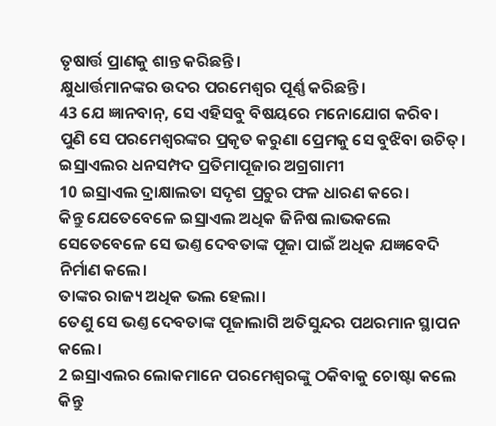ତୃଷାର୍ତ୍ତ ପ୍ରାଣକୁ ଶାନ୍ତ କରିଛନ୍ତି।
କ୍ଷୁଧାର୍ତ୍ତମାନଙ୍କର ଉଦର ପରମେଶ୍ୱର ପୂର୍ଣ୍ଣ କରିଛନ୍ତି।
43 ଯେ ଜ୍ଞାନବାନ୍, ସେ ଏହିସବୁ ବିଷୟରେ ମନୋଯୋଗ କରିବ।
ପୁଣି ସେ ପରମେଶ୍ୱରଙ୍କର ପ୍ରକୃତ କରୁଣା ପ୍ରେମକୁ ସେ ବୁଝିବା ଉଚିତ୍।
ଇସ୍ରାଏଲର ଧନସମ୍ପଦ ପ୍ରତିମାପୂଜାର ଅଗ୍ରଗାମୀ
10 ଇସ୍ରାଏଲ ଦ୍ରାକ୍ଷାଲତା ସଦୃଶ ପ୍ରଚୁର ଫଳ ଧାରଣ କରେ।
କିନ୍ତୁ ଯେତେବେଳେ ଇସ୍ରାଏଲ ଅଧିକ ଜିନିଷ ଲାଭକଲେ
ସେତେବେଳେ ସେ ଭଣ୍ତ ଦେବତାଙ୍କ ପୂଜା ପାଇଁ ଅଧିକ ଯଜ୍ଞବେଦି ନିର୍ମାଣ କଲେ।
ତାଙ୍କର ରାଜ୍ୟ ଅଧିକ ଭଲ ହେଲା।
ତେଣୁ ସେ ଭଣ୍ତ ଦେବତାଙ୍କ ପୂଜାଲାଗି ଅତିସୁନ୍ଦର ପଥରମାନ ସ୍ଥାପନ କଲେ।
2 ଇସ୍ରାଏଲର ଲୋକମାନେ ପରମେଶ୍ୱରଙ୍କୁ ଠକିବାକୁ ଚୋଷ୍ଟା କଲେ
କିନ୍ତୁ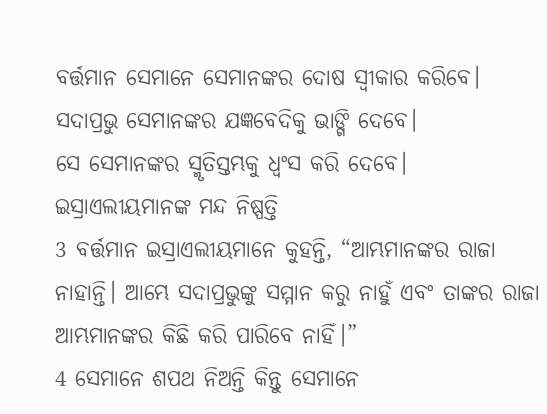ବର୍ତ୍ତମାନ ସେମାନେ ସେମାନଙ୍କର ଦୋଷ ସ୍ୱୀକାର କରିବେ।
ସଦାପ୍ରଭୁ ସେମାନଙ୍କର ଯଜ୍ଞବେଦିକୁ ଭାଙ୍ଗି ଦେବେ।
ସେ ସେମାନଙ୍କର ସ୍ମୃତିସ୍ତମ୍ଭକୁ ଧ୍ୱଂସ କରି ଦେବେ।
ଇସ୍ରାଏଲୀୟମାନଙ୍କ ମନ୍ଦ ନିଷ୍ପତ୍ତି
3 ବର୍ତ୍ତମାନ ଇସ୍ରାଏଲୀୟମାନେ କୁହନ୍ତି, “ଆମ୍ଭମାନଙ୍କର ରାଜା ନାହାନ୍ତି। ଆମ୍ଭେ ସଦାପ୍ରଭୁଙ୍କୁ ସମ୍ମାନ କରୁ ନାହୁଁ ଏବଂ ତାଙ୍କର ରାଜା ଆମ୍ଭମାନଙ୍କର କିଛି କରି ପାରିବେ ନାହିଁ।”
4 ସେମାନେ ଶପଥ ନିଅନ୍ତି କିନ୍ତୁ ସେମାନେ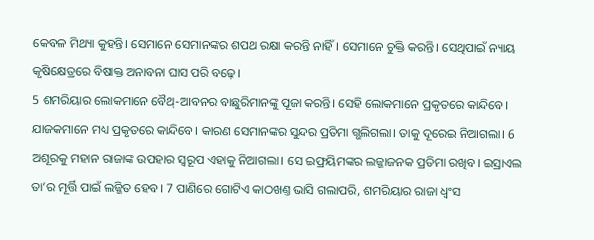କେବଳ ମିଥ୍ୟା କୁହନ୍ତି। ସେମାନେ ସେମାନଙ୍କର ଶପଥ ରକ୍ଷା କରନ୍ତି ନାହିଁ। ସେମାନେ ଚୁକ୍ତି କରନ୍ତି। ସେଥିପାଇଁ ନ୍ୟାୟ କୃଷିକ୍ଷେତ୍ରରେ ବିଷାକ୍ତ ଅନାବନା ଘାସ ପରି ବଢ଼େ।
5 ଶମରିୟାର ଲୋକମାନେ ବୈଥ୍-ଆବନର ବାଛୁରିମାନଙ୍କୁ ପୂଜା କରନ୍ତି। ସେହି ଲୋକମାନେ ପ୍ରକୃତରେ କାନ୍ଦିବେ। ଯାଜକମାନେ ମଧ୍ୟ ପ୍ରକୃତରେ କାନ୍ଦିବେ। କାରଣ ସେମାନଙ୍କର ସୁନ୍ଦର ପ୍ରତିମା ଗ୍ଭଲିଗଲା। ତାକୁ ଦୂରେଇ ନିଆଗଲା। 6 ଅଶୂରକୁ ମହାନ ରାଜାଙ୍କ ଉପହାର ସ୍ୱରୂପ ଏହାକୁ ନିଆଗଲା। ସେ ଇଫ୍ରୟିମଙ୍କର ଲଜ୍ଜାଜନକ ପ୍ରତିମା ରଖିବ। ଇସ୍ରାଏଲ ତା’ର ମୂର୍ତ୍ତି ପାଇଁ ଲଜ୍ଜିତ ହେବ। 7 ପାଣିରେ ଗୋଟିଏ କାଠଖଣ୍ତ ଭାସି ଗଲାପରି, ଶମରିୟାର ରାଜା ଧ୍ୱଂସ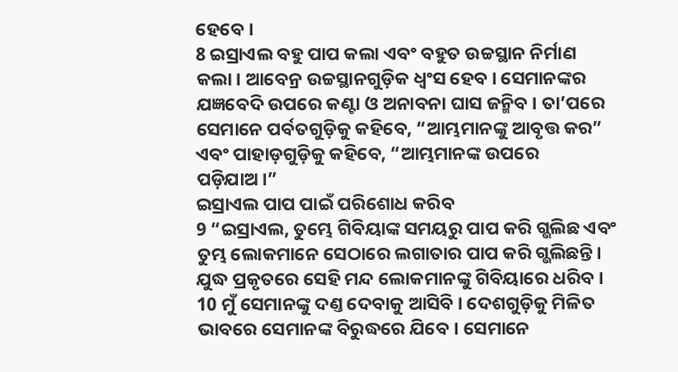ହେବେ।
8 ଇସ୍ରାଏଲ ବହୁ ପାପ କଲା ଏବଂ ବହୁତ ଉଚ୍ଚସ୍ଥାନ ନିର୍ମାଣ କଲା। ଆବେନ୍ର ଉଚ୍ଚସ୍ଥାନଗୁଡ଼ିକ ଧ୍ୱଂସ ହେବ। ସେମାନଙ୍କର ଯଜ୍ଞବେଦି ଉପରେ କଣ୍ଟା ଓ ଅନାବନା ଘାସ ଜନ୍ମିବ। ତା’ପରେ ସେମାନେ ପର୍ବତଗୁଡ଼ିକୁ କହିବେ, “ଆମ୍ଭମାନଙ୍କୁ ଆବୃତ୍ତ କର” ଏବଂ ପାହାଡ଼ଗୁଡ଼ିକୁ କହିବେ, “ଆମ୍ଭମାନଙ୍କ ଉପରେ ପଡ଼ିଯାଅ।”
ଇସ୍ରାଏଲ ପାପ ପାଇଁ ପରିଶୋଧ କରିବ
9 “ଇସ୍ରାଏଲ, ତୁମ୍ଭେ ଗିବିୟାଙ୍କ ସମୟରୁ ପାପ କରି ଗ୍ଭଲିଛ ଏବଂ ତୁମ୍ଭ ଲୋକମାନେ ସେଠାରେ ଲଗାତାର ପାପ କରି ଗ୍ଭଲିଛନ୍ତି। ଯୁଦ୍ଧ ପ୍ରକୃତରେ ସେହି ମନ୍ଦ ଲୋକମାନଙ୍କୁ ଗିବିୟାରେ ଧରିବ। 10 ମୁଁ ସେମାନଙ୍କୁ ଦଣ୍ତ ଦେବାକୁ ଆସିବି। ଦେଶଗୁଡ଼ିକୁ ମିଳିତ ଭାବରେ ସେମାନଙ୍କ ବିରୁଦ୍ଧରେ ଯିବେ। ସେମାନେ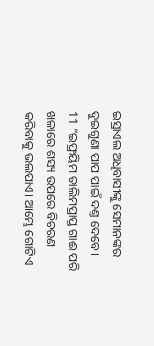ଇସ୍ରାଏଲ ଅଧିବାସୀଙ୍କୁ ସେମାନଙ୍କର ଦୁଇଗୁଣା ପାପ ପାଇଁ ଦଣ୍ତ ଦେବେ।
11 “ଇଫ୍ରୟିମ ତାଲିମପ୍ରାପ୍ତ ଗାଈ ପରି ଖଳାରେ ଶସ୍ୟ ଉପରେ ବିଚରଣ କରିବାକୁ ଭଲପାଏ। ଆମ୍ଭେ ଗୋଟିଏ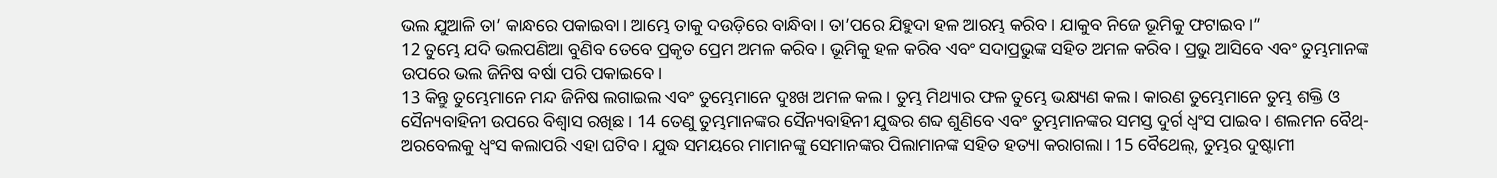ଭଲ ଯୁଆଳି ତା’ କାନ୍ଧରେ ପକାଇବା। ଆମ୍ଭେ ତାକୁ ଦଉଡ଼ିରେ ବାନ୍ଧିବା। ତା’ପରେ ଯିହୁଦା ହଳ ଆରମ୍ଭ କରିବ। ଯାକୁବ ନିଜେ ଭୂମିକୁ ଫଟାଇବ।”
12 ତୁମ୍ଭେ ଯଦି ଭଲପଣିଆ ବୁଣିବ ତେବେ ପ୍ରକୃତ ପ୍ରେମ ଅମଳ କରିବ। ଭୂମିକୁ ହଳ କରିବ ଏବଂ ସଦାପ୍ରଭୁଙ୍କ ସହିତ ଅମଳ କରିବ। ପ୍ରଭୁ ଆସିବେ ଏବଂ ତୁମ୍ଭମାନଙ୍କ ଉପରେ ଭଲ ଜିନିଷ ବର୍ଷା ପରି ପକାଇବେ।
13 କିନ୍ତୁ ତୁମ୍ଭେମାନେ ମନ୍ଦ ଜିନିଷ ଲଗାଇଲ ଏବଂ ତୁମ୍ଭେମାନେ ଦୁଃଖ ଅମଳ କଲ। ତୁମ୍ଭ ମିଥ୍ୟାର ଫଳ ତୁମ୍ଭେ ଭକ୍ଷ୍ୟଣ କଲ। କାରଣ ତୁମ୍ଭେମାନେ ତୁମ୍ଭ ଶକ୍ତି ଓ ସୈନ୍ୟବାହିନୀ ଉପରେ ବିଶ୍ୱାସ ରଖିଛ। 14 ତେଣୁ ତୁମ୍ଭମାନଙ୍କର ସୈନ୍ୟବାହିନୀ ଯୁଦ୍ଧର ଶବ୍ଦ ଶୁଣିବେ ଏବଂ ତୁମ୍ଭମାନଙ୍କର ସମସ୍ତ ଦୁର୍ଗ ଧ୍ୱଂସ ପାଇବ। ଶଲମନ ବୈଥ୍-ଅରବେଲକୁ ଧ୍ୱଂସ କଲାପରି ଏହା ଘଟିବ। ଯୁଦ୍ଧ ସମୟରେ ମାମାନଙ୍କୁ ସେମାନଙ୍କର ପିଲାମାନଙ୍କ ସହିତ ହତ୍ୟା କରାଗଲା। 15 ବୈଥେଲ୍, ତୁମ୍ଭର ଦୁଷ୍ଟାମୀ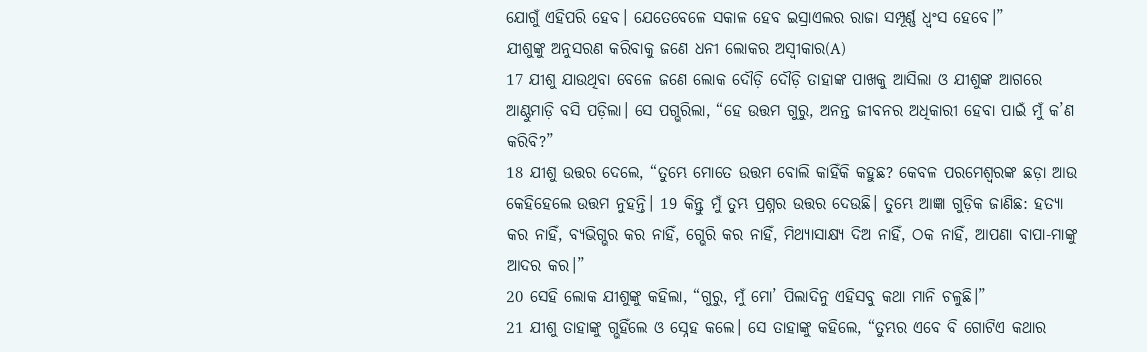ଯୋଗୁଁ ଏହିପରି ହେବ। ଯେତେବେଳେ ସକାଳ ହେବ ଇସ୍ରାଏଲର ରାଜା ସମ୍ପୂର୍ଣ୍ଣ ଧ୍ୱଂସ ହେବେ।”
ଯୀଶୁଙ୍କୁ ଅନୁସରଣ କରିବାକୁ ଜଣେ ଧନୀ ଲୋକର ଅସ୍ୱୀକାର(A)
17 ଯୀଶୁ ଯାଉଥିବା ବେଳେ ଜଣେ ଲୋକ ଦୌଡ଼ି ଦୌଡ଼ି ତାହାଙ୍କ ପାଖକୁ ଆସିଲା ଓ ଯୀଶୁଙ୍କ ଆଗରେ ଆଣ୍ଠୁମାଡ଼ି ବସି ପଡ଼ିଲା। ସେ ପଗ୍ଭରିଲା, “ହେ ଉତ୍ତମ ଗୁରୁ, ଅନନ୍ତ ଜୀବନର ଅଧିକାରୀ ହେବା ପାଇଁ ମୁଁ କ’ଣ କରିବି?”
18 ଯୀଶୁ ଉତ୍ତର ଦେଲେ, “ତୁମ୍ଭେ ମୋତେ ଉତ୍ତମ ବୋଲି କାହିଁକି କହୁଛ? କେବଳ ପରମେଶ୍ୱରଙ୍କ ଛଡ଼ା ଆଉ କେହିହେଲେ ଉତ୍ତମ ନୁହନ୍ତି। 19 କିନ୍ତୁ ମୁଁ ତୁମ୍ଭ ପ୍ରଶ୍ନର ଉତ୍ତର ଦେଉଛି। ତୁମ୍ଭେ ଆଜ୍ଞା ଗୁଡ଼ିକ ଜାଣିଛ: ହତ୍ୟା କର ନାହିଁ, ବ୍ୟଭିଗ୍ଭର କର ନାହିଁ, ଗ୍ଭେରି କର ନାହିଁ, ମିଥ୍ୟାସାକ୍ଷ୍ୟ ଦିଅ ନାହିଁ, ଠକ ନାହିଁ, ଆପଣା ବାପା-ମାଙ୍କୁ ଆଦର କର।”
20 ସେହି ଲୋକ ଯୀଶୁଙ୍କୁ କହିଲା, “ଗୁରୁ, ମୁଁ ମୋ’ ପିଲାଦିନୁ ଏହିସବୁ କଥା ମାନି ଚଳୁଛି।”
21 ଯୀଶୁ ତାହାଙ୍କୁ ଗ୍ଭହିଁଲେ ଓ ସ୍ନେହ କଲେ। ସେ ତାହାଙ୍କୁ କହିଲେ, “ତୁମ୍ଭର ଏବେ ବି ଗୋଟିଏ କଥାର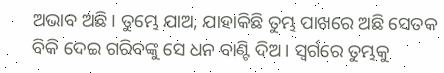ଅଭାବ ଅଛି। ତୁମ୍ଭେ ଯାଅ, ଯାହାକିଛି ତୁମ୍ଭ ପାଖରେ ଅଛି ସେତକ ବିକି ଦେଇ ଗରିବଙ୍କୁ ସେ ଧନ ବାଣ୍ଟି ଦିଅ। ସ୍ୱର୍ଗରେ ତୁମ୍ଭକୁ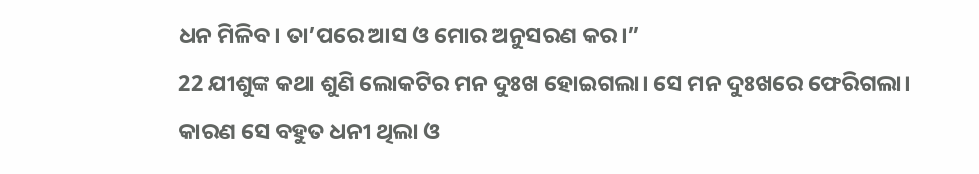ଧନ ମିଳିବ। ତା’ପରେ ଆସ ଓ ମୋର ଅନୁସରଣ କର।”
22 ଯୀଶୁଙ୍କ କଥା ଶୁଣି ଲୋକଟିର ମନ ଦୁଃଖ ହୋଇଗଲା। ସେ ମନ ଦୁଃଖରେ ଫେରିଗଲା। କାରଣ ସେ ବହୁତ ଧନୀ ଥିଲା ଓ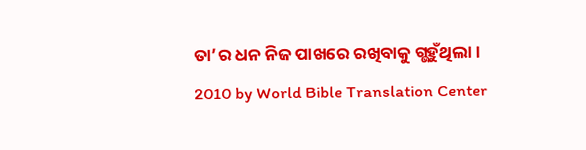ତା’ର ଧନ ନିଜ ପାଖରେ ରଖିବାକୁ ଗ୍ଭହୁଁଥିଲା।
2010 by World Bible Translation Center